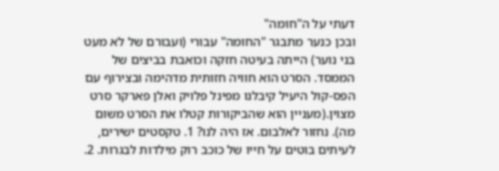דעתי על ה"חומה"
ובכן כנער מתבגר "החומה" עבורי (ועבורם של לא מעט בני נוער) הייתה בעיטה חזקה וכואבת בביצים של הממסד. הסרט הוא חוויה חזותית מדהימה ובצירוף עם הפס-קול היעיל קיבלנו מפינל פלויק ואלן פארקר סרט מצוין.(מעניין הוא שהביקורות קטלו את הסרט משום מה). נחזור לאלבום. אז היה לנו? 1. טקסטים ישירים, לעיתים בוטים על חייו של כוכב רוק מילדות לבגרות. 2.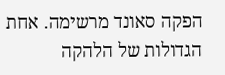הפקה סאונד מרשימה. אחת הגדולות של הלהקה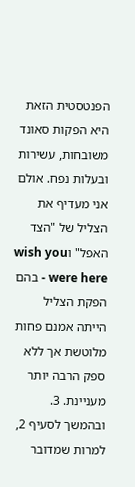הפנטסטית הזאת היא הפקות סאונד משובחות, עשירות ובעלות נפח. אולם אני מעדיף את הצליל של "הצד האפל" וwish you were here - בהם הפקת הצליל הייתה אמנם פחות מלוטשת אך ללא ספק הרבה יותר מעניינת. 3. ובהמשך לסעיף 2, למרות שמדובר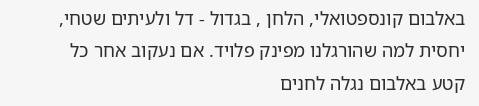באלבום קונספטואלי, הלחן , בגדול - דל ולעיתים שטחי, יחסית למה שהורגלנו מפינק פלויד. אם נעקוב אחר כל קטע באלבום נגלה לחנים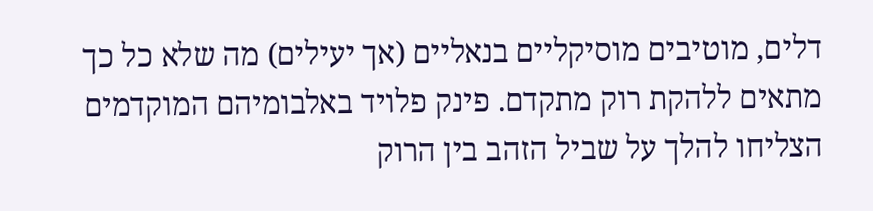דלים, מוטיבים מוסיקליים בנאליים (אך יעילים) מה שלא כל כך מתאים ללהקת רוק מתקדם. פינק פלויד באלבומיהם המוקדמים הצליחו להלך על שביל הזהב בין הרוק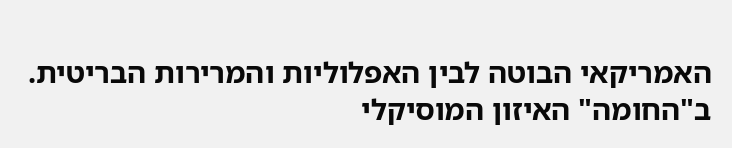האמריקאי הבוטה לבין האפלוליות והמרירות הבריטית. ב"החומה" האיזון המוסיקלי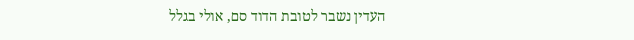העדין נשבר לטובת הדוד סם, אולי בגלל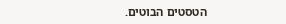הטסטים הבוטים.